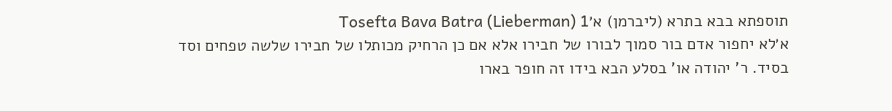תוספתא בבא בתרא (ליברמן) א׳Tosefta Bava Batra (Lieberman) 1
א׳לא יחפור אדם בור סמוך לבורו של חבירו אלא אם כן הרחיק מכותלו של חבירו שלשה טפחים וסד בסיד. ר' יהודה או' בסלע הבא בידו זה חופר בארו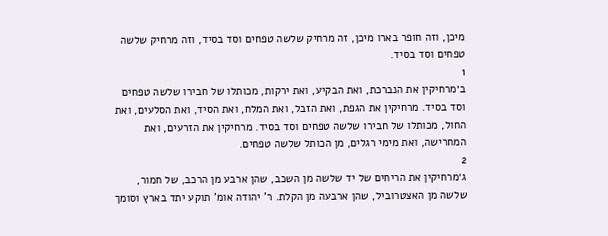מיכן, וזה חופר בארו מיכן, זה מרחיק שלשה טפחים וסד בסיד, וזה מרחיק שלשה טפחים וסד בסיד.
1
ב׳מרחיקין את הנברכת, ואת הבקיע, ואת ירקות, מכותלו של חבירו שלשה טפחים וסד בסיד. מרחיקין את הגפת, ואת הזבל, ואת המלח, ואת הסיד, ואת הסלעים, ואת החול, מכותלו של חבירו שלשה טפחים וסד בסיד. מרחיקין את הזרעים, ואת המחרישה, ואת מימי רגלים, מן הכותל שלשה טפחים.
2
ג׳מרחיקין את הריחים של יד שלשה מן השכב, שהן ארבע מן הרכב, של חמור, שלשה מן האצטרוביל, שהן ארבעה מן הקלת. ר' יהודה אומ' תוקע יתד בארץ וסומך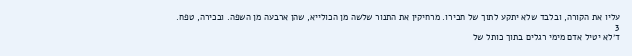עליו את הקורה, ובלבד שלא יתקע לתוך של חבירו. מרחיקין את התנור שלשה מן הכולייא, שהן ארבעה מן השפה. ובכירה, טפח.
3
ד׳לא יטיל אדם מימי רגלים בתוך כותל של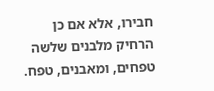חבירו, אלא אם כן הרחיק מלבנים שלשה טפחים, ומאבנים, טפח.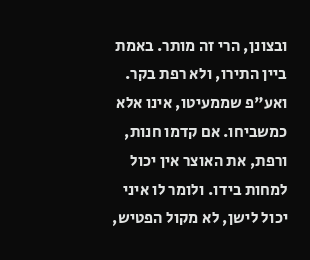ובצונן, הרי זה מותר. באמת ביין התירו, ולא רפת בקר. ואע"פ שממעיטו, אינו אלא כמשביחו. אם קדמו חנות, ורפת, את האוצר אין יכול למחות בידו. ולומר לו איני יכול לישן, לא מקול הפטיש,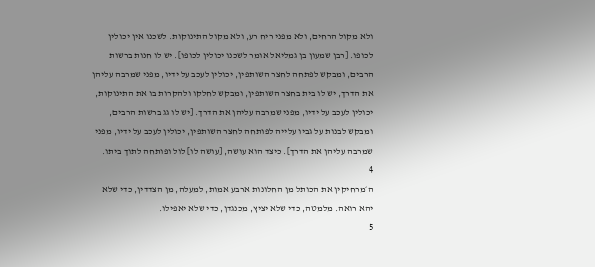ולא מקול הרחים, ולא מפני ריח רע, ולא מקול התינוקות. לשכנו אין יכולין לכופו. [רבן שמעון בן גמליאל אומר לשכנו יכולין לכופו]. יש לו חנות ברשות הרבים, ומבקש לפתחה לחצר השותפין, יכולין לעכב על ידיו, מפני שמרבה עליהן את הדרך, יש לו בית בחצר השותפין, ומבקש לחלקו ולהקרות בו את התינוקות, יכולין לעכב על ידיו, מפני שמרבה עליהן את הדרך. [יש לו גג ברשות הרבים, ומבקש לבנות על גביו עלייה לפותחה לחצר השותפין, יכולין לעכב על ידיו, מפני שמרבה עליהן את הדרך]. כיצד הוא עושה, [עושה לו] לול ופותחה לתוך ביתו.
4
ה׳מרחיקין את הכותל מן החלונות ארבע אמות, למעלה, מן הצדדין, כדי שלא יהא רואה. מלמטה, כדי שלא יציץ, מכנגדן, כדי שלא יאפילו.
5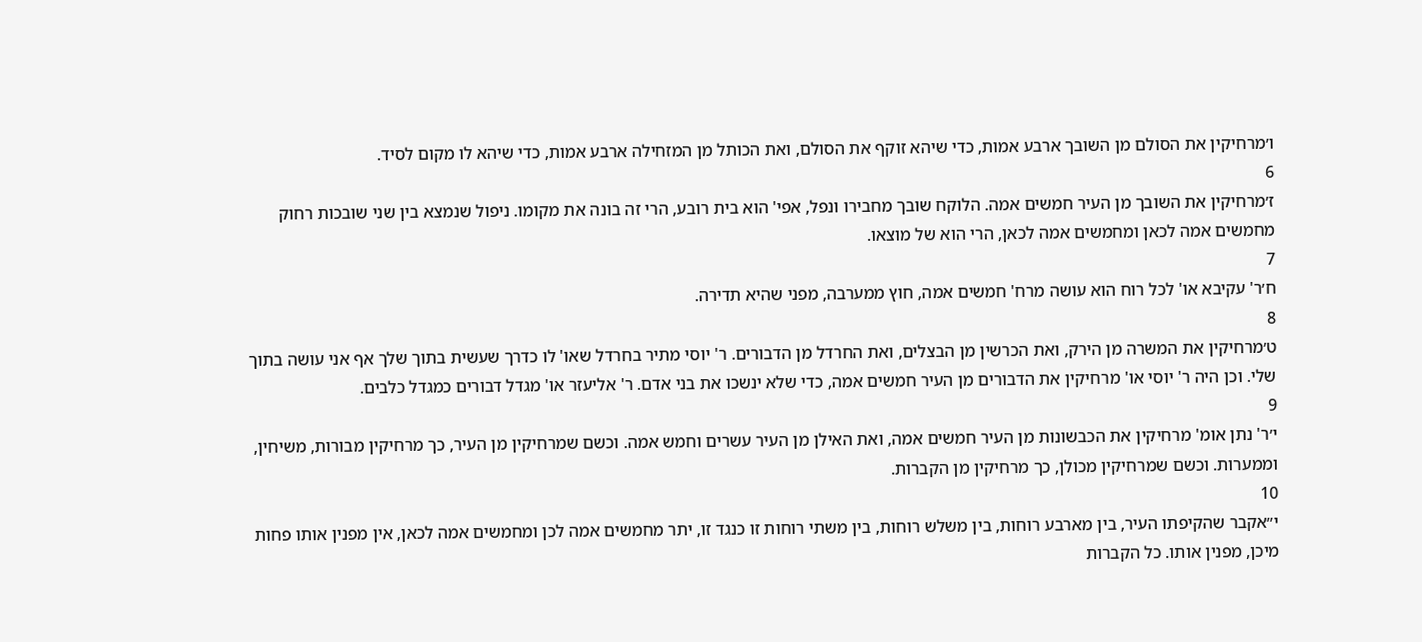ו׳מרחיקין את הסולם מן השובך ארבע אמות, כדי שיהא זוקף את הסולם, ואת הכותל מן המזחילה ארבע אמות, כדי שיהא לו מקום לסיד.
6
ז׳מרחיקין את השובך מן העיר חמשים אמה. הלוקח שובך מחבירו ונפל, אפי' הוא בית רובע, הרי זה בונה את מקומו. ניפול שנמצא בין שני שובכות רחוק מחמשים אמה לכאן ומחמשים אמה לכאן, הרי הוא של מוצאו.
7
ח׳ר' עקיבא או' לכל רוח הוא עושה מרח' חמשים אמה, חוץ ממערבה, מפני שהיא תדירה.
8
ט׳מרחיקין את המשרה מן הירק, ואת הכרשין מן הבצלים, ואת החרדל מן הדבורים. ר' יוסי מתיר בחרדל שאו' לו כדרך שעשית בתוך שלך אף אני עושה בתוך שלי. וכן היה ר' יוסי או' מרחיקין את הדבורים מן העיר חמשים אמה, כדי שלא ינשכו את בני אדם. ר' אליעזר או' מגדל דבורים כמגדל כלבים.
9
י׳ר' נתן אומ' מרחיקין את הכבשונות מן העיר חמשים אמה, ואת האילן מן העיר עשרים וחמש אמה. וכשם שמרחיקין מן העיר, כך מרחיקין מבורות, משיחין, וממערות. וכשם שמרחיקין מכולן, כך מרחיקין מן הקברות.
10
י״אקבר שהקיפתו העיר, בין מארבע רוחות, בין משלש רוחות, בין משתי רוחות זו כנגד זו, יתר מחמשים אמה לכן ומחמשים אמה לכאן, אין מפנין אותו פחות מיכן, מפנין אותו. כל הקברות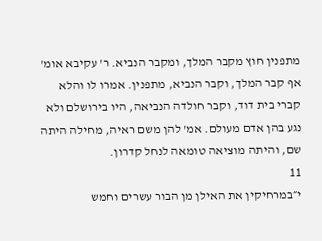מתפנין חוץ מקבר המלך, ומקבר הנביא. ר' עקיבא אומ' אף קבר המלך, וקבר הנביא, מתפנין. אמרו לו והלא קברי בית דוד, וקבר חולדה הנביאה, היו בירושלם ולא נגע בהן אדם מעולם. אמ' להן משם ראיה, מחילה היתה שם, והיתה מוציאה טומאה לנחל קדרון.
11
י״במרחיקין את האילן מן הבור עשרים וחמש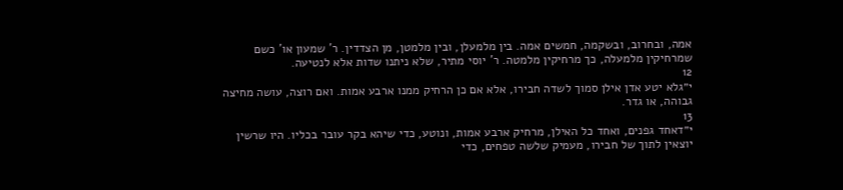אמה, ובחרוב, ובשקמה, חמשים אמה. בין מלמעלן, ובין מלמטן, מן הצדדין. ר' שמעון או' כשם שמרחיקין מלמעלה, כך מרחיקין מלמטה. ר' יוסי מתיר, שלא ניתנו שדות אלא לנטיעה.
12
י״גלא יטע אדן אילן סמוך לשדה חבירו, אלא אם כן הרחיק ממנו ארבע אמות. ואם רוצה, עושה מחיצה גבוהה, או גדר.
13
י״דאחד גפנים, ואחד כל האילן, מרחיק ארבע אמות, ונוטע, כדי שיהא בקר עובר בכליו. היו שרשין יוצאין לתוך של חבירו, מעמיק שלשה טפחים, כדי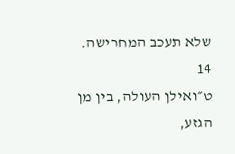שלא תעכב המחרישה.
14
ט״ואילן העולה, בין מן הגזע,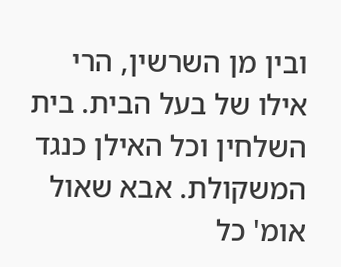ובין מן השרשין, הרי אילו של בעל הבית. בית השלחין וכל האילן כנגד המשקולת. אבא שאול אומ' כל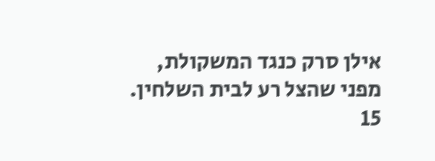אילן סרק כנגד המשקולת, מפני שהצל רע לבית השלחין.
15